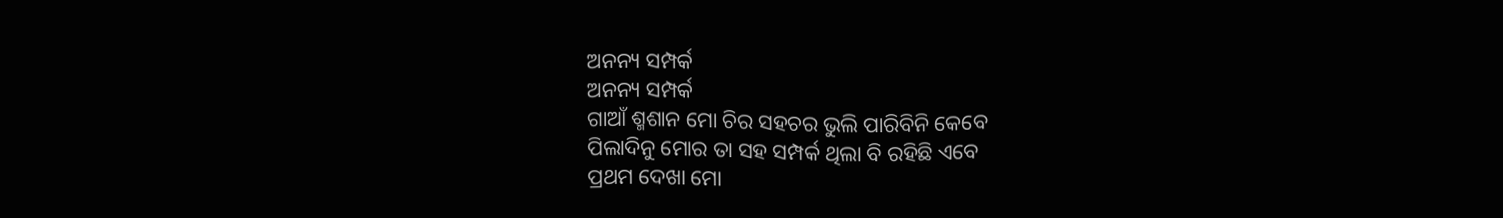ଅନନ୍ୟ ସମ୍ପର୍କ
ଅନନ୍ୟ ସମ୍ପର୍କ
ଗାଆଁ ଶ୍ମଶାନ ମୋ ଚିର ସହଚର ଭୁଲି ପାରିବିନି କେବେ
ପିଲାଦିନୁ ମୋର ତା ସହ ସମ୍ପର୍କ ଥିଲା ବି ରହିଛି ଏବେ
ପ୍ରଥମ ଦେଖା ମୋ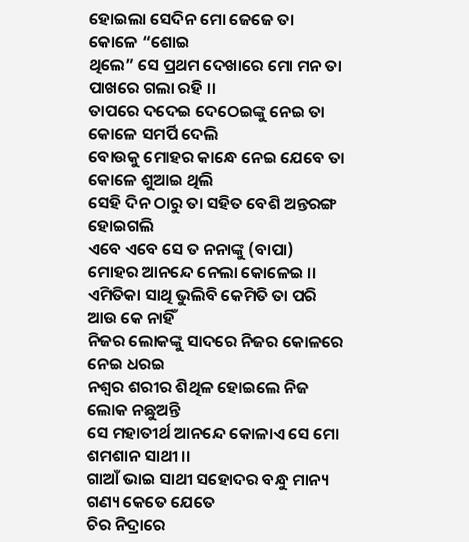ହୋଇଲା ସେଦିନ ମୋ ଜେଜେ ତା କୋଳେ “ଶୋଇ
ଥିଲେ” ସେ ପ୍ରଥମ ଦେଖାରେ ମୋ ମନ ତା ପାଖରେ ଗଲା ରହି ।।
ତାପରେ ଦଦେଇ ଦେଠେଇଙ୍କୁ ନେଇ ତା କୋଳେ ସମର୍ପି ଦେଲି
ବୋଉକୁ ମୋହର କାନ୍ଧେ ନେଇ ଯେବେ ତା କୋଳେ ଶୁଆଇ ଥିଲି
ସେହି ଦିନ ଠାରୁ ତା ସହିତ ବେଶି ଅନ୍ତରଙ୍ଗ ହୋଇଗଲି
ଏବେ ଏବେ ସେ ତ ନନାଙ୍କୁ (ବାପା) ମୋହର ଆନନ୍ଦେ ନେଲା କୋଳେଇ ।।
ଏମିତିକା ସାଥି ଭୁଲିବି କେମିତି ତା ପରି ଆଉ କେ ନାହିଁ
ନିଜର ଲୋକଙ୍କୁ ସାଦରେ ନିଜର କୋଳରେ ନେଇ ଧରଇ
ନଶ୍ଵର ଶରୀର ଶିଥିଳ ହୋଇଲେ ନିଜ ଲୋକ ନଛୁଅନ୍ତି
ସେ ମହାତୀର୍ଥ ଆନନ୍ଦେ କୋଳାଏ ସେ ମୋ ଶମଶାନ ସାଥୀ ।।
ଗାଆଁ ଭାଇ ସାଥୀ ସହୋଦର ବନ୍ଧୁ ମାନ୍ୟ ଗଣ୍ୟ କେତେ ଯେତେ
ଚିର ନିଦ୍ରାରେ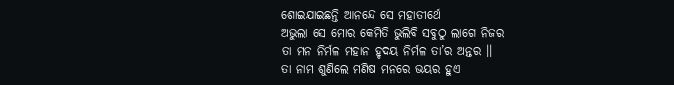ଶୋଇଯାଇଛନ୍ତି ଆନନ୍ଦେ ସେ ମହାତୀର୍ଥେ
ଅଭୁଲା ସେ ମୋର କେମିତି ଭୁଲିବି ସବୁଠୁ ଲାଗେ ନିଜର
ତା ମନ ନିର୍ମଳ ମହାନ ହୃଦୟ ନିର୍ମଳ ତା’ର ଅନ୍ତର ।।
ତା ନାମ ଶୁଣିଲେ ମଣିଷ ମନରେ ଭୟର ହୁଏ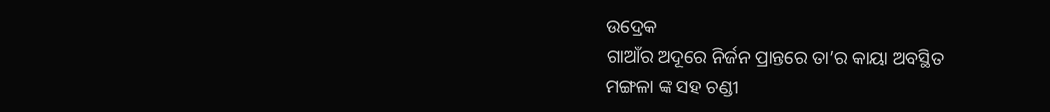ଉଦ୍ରେକ
ଗାଆଁର ଅଦୂରେ ନିର୍ଜନ ପ୍ରାନ୍ତରେ ତା’ର କାୟା ଅବସ୍ଥିତ
ମଙ୍ଗଳା ଙ୍କ ସହ ଚଣ୍ଡୀ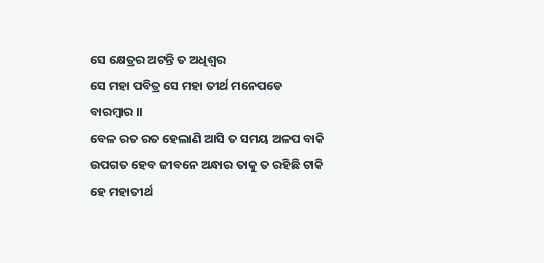ସେ କ୍ଷେତ୍ରର ଅଟନ୍ତି ତ ଅଧିଶ୍ଵର
ସେ ମହା ପବିତ୍ର ସେ ମହା ତୀର୍ଥ ମନେପଡେ ବାରମ୍ବାର ।।
ବେଳ ରତ ରତ ହେଲାଣି ଆସି ତ ସମୟ ଅଳପ ବାକି
ଉପଗତ ହେବ ଜୀବନେ ଅନ୍ଧାର ତାକୁ ତ ରହିଛି ଟାକି
ହେ ମହାତୀର୍ଥ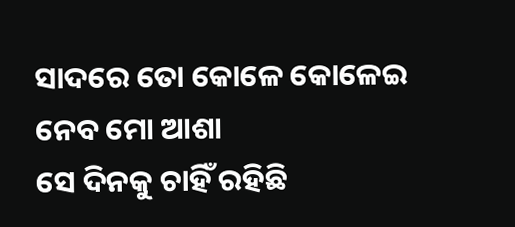ସାଦରେ ତୋ କୋଳେ କୋଳେଇ ନେବ ମୋ ଆଶା
ସେ ଦିନକୁ ଚାହିଁ ରହିଛି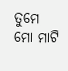ତୁମେ ମୋ ମାଟି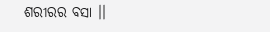ଶରୀରର ବସା ।।